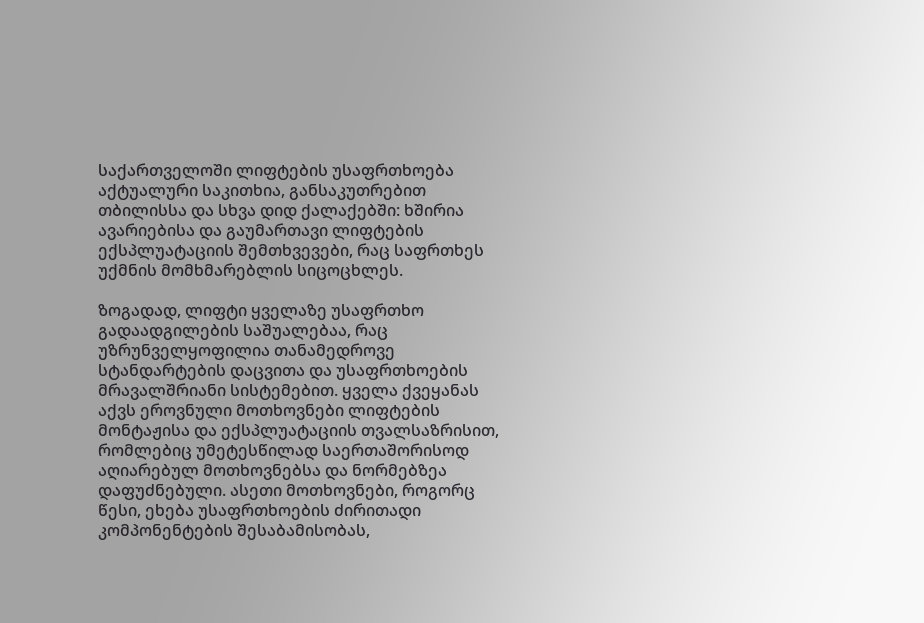საქართველოში ლიფტების უსაფრთხოება აქტუალური საკითხია, განსაკუთრებით თბილისსა და სხვა დიდ ქალაქებში: ხშირია ავარიებისა და გაუმართავი ლიფტების ექსპლუატაციის შემთხვევები, რაც საფრთხეს უქმნის მომხმარებლის სიცოცხლეს.

ზოგადად, ლიფტი ყველაზე უსაფრთხო გადაადგილების საშუალებაა, რაც უზრუნველყოფილია თანამედროვე სტანდარტების დაცვითა და უსაფრთხოების მრავალშრიანი სისტემებით. ყველა ქვეყანას აქვს ეროვნული მოთხოვნები ლიფტების მონტაჟისა და ექსპლუატაციის თვალსაზრისით, რომლებიც უმეტესწილად საერთაშორისოდ აღიარებულ მოთხოვნებსა და ნორმებზეა დაფუძნებული. ასეთი მოთხოვნები, როგორც წესი, ეხება უსაფრთხოების ძირითადი კომპონენტების შესაბამისობას,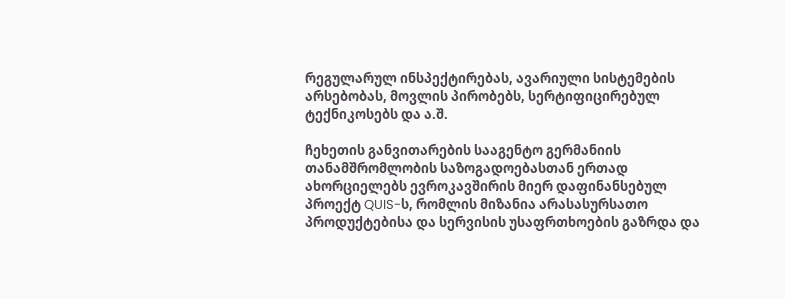რეგულარულ ინსპექტირებას, ავარიული სისტემების არსებობას, მოვლის პირობებს, სერტიფიცირებულ ტექნიკოსებს და ა.შ.

ჩეხეთის განვითარების სააგენტო გერმანიის თანამშრომლობის საზოგადოებასთან ერთად ახორციელებს ევროკავშირის მიერ დაფინანსებულ პროექტ QUIS-ს, რომლის მიზანია არასასურსათო პროდუქტებისა და სერვისის უსაფრთხოების გაზრდა და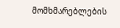მომხმარებლების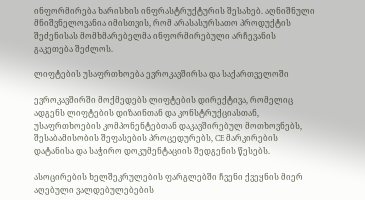ინფორმირება ხარისხის ინფრასტრუქტურის შესახებ. აღნიშნული მნიშვნელოვანია იმისთვის, რომ არასასურსათო პროდუქტის შეძენისას მომხმარებელმა ინფორმირებული არჩევანის გაკეთება შეძლოს.

ლიფტების უსაფრთხოება ევროკავშირსა და საქართველოში

ევროკავშირში მოქმედებს ლიფტების დირექტივა, რომელიც ადგენს ლიფტების დიზაინთან და კონსტრუქციასთან, უსაფრთხოების კომპონენტებთან დაკავშირებულ მოთხოვნებს, შესაბამისობის შეფასების პროცედურებს, CE მარკირების დატანისა და საჭირო დოკუმენტაციის შედგენის წესებს.

ასოცირების ხელშეკრულების ფარგლებში ჩვენი ქვეყნის მიერ აღებული ვალდებულებების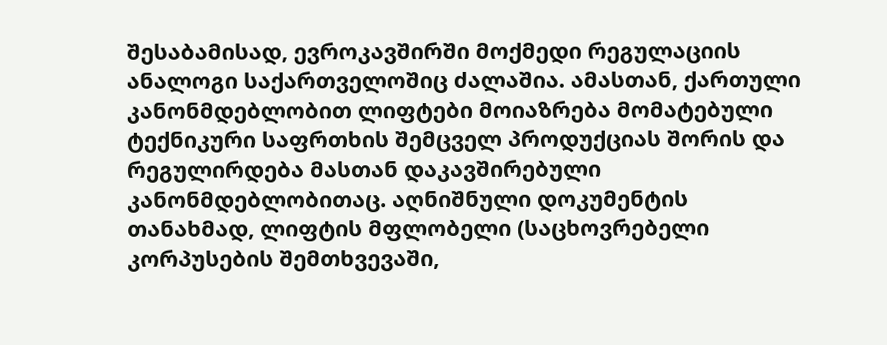შესაბამისად, ევროკავშირში მოქმედი რეგულაციის ანალოგი საქართველოშიც ძალაშია. ამასთან, ქართული კანონმდებლობით ლიფტები მოიაზრება მომატებული ტექნიკური საფრთხის შემცველ პროდუქციას შორის და რეგულირდება მასთან დაკავშირებული კანონმდებლობითაც. აღნიშნული დოკუმენტის თანახმად, ლიფტის მფლობელი (საცხოვრებელი კორპუსების შემთხვევაში,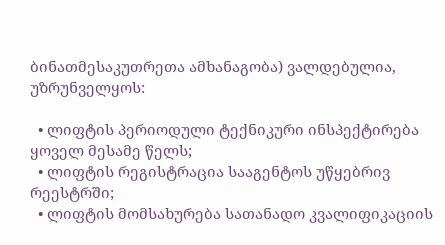ბინათმესაკუთრეთა ამხანაგობა) ვალდებულია, უზრუნველყოს:

  • ლიფტის პერიოდული ტექნიკური ინსპექტირება ყოველ მესამე წელს;
  • ლიფტის რეგისტრაცია სააგენტოს უწყებრივ რეესტრში;
  • ლიფტის მომსახურება სათანადო კვალიფიკაციის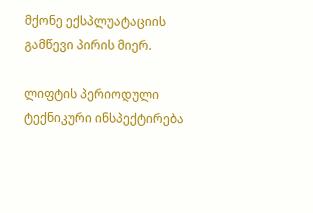მქონე ექსპლუატაციის გამწევი პირის მიერ.

ლიფტის პერიოდული ტექნიკური ინსპექტირება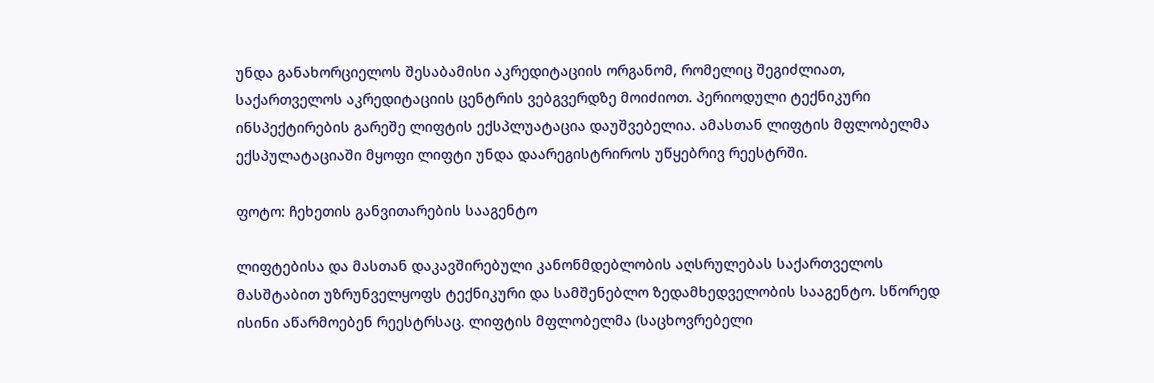უნდა განახორციელოს შესაბამისი აკრედიტაციის ორგანომ, რომელიც შეგიძლიათ, საქართველოს აკრედიტაციის ცენტრის ვებგვერდზე მოიძიოთ. პერიოდული ტექნიკური ინსპექტირების გარეშე ლიფტის ექსპლუატაცია დაუშვებელია. ამასთან ლიფტის მფლობელმა ექსპულატაციაში მყოფი ლიფტი უნდა დაარეგისტრიროს უწყებრივ რეესტრში.

ფოტო: ჩეხეთის განვითარების სააგენტო

ლიფტებისა და მასთან დაკავშირებული კანონმდებლობის აღსრულებას საქართველოს მასშტაბით უზრუნველყოფს ტექნიკური და სამშენებლო ზედამხედველობის სააგენტო. სწორედ ისინი აწარმოებენ რეესტრსაც. ლიფტის მფლობელმა (საცხოვრებელი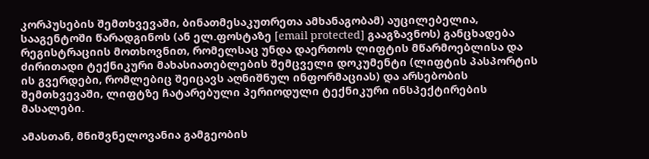კორპუსების შემთხვევაში, ბინათმესაკუთრეთა ამხანაგობამ) აუცილებელია, სააგენტოში წარადგინოს (ან ელ.ფოსტაზე [email protected] გააგზავნოს) განცხადება რეგისტრაციის მოთხოვნით, რომელსაც უნდა დაერთოს ლიფტის მწარმოებლისა და ძირითადი ტექნიკური მახასიათებლების შემცველი დოკუმენტი (ლიფტის პასპორტის ის გვერდები, რომლებიც შეიცავს აღნიშნულ ინფორმაციას) და არსებობის შემთხვევაში, ლიფტზე ჩატარებული პერიოდული ტექნიკური ინსპექტირების მასალები.

ამასთან, მნიშვნელოვანია გამგეობის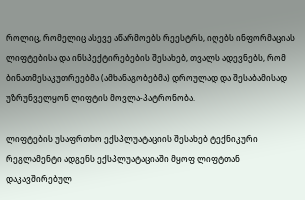როლიც, რომელიც ასევე აწარმოებს რეესტრს, იღებს ინფორმაციას ლიფტებისა და ინსპექტირებების შესახებ, თვალს ადევნებს, რომ ბინათმესაკუთრეებმა (ამხანაგობებმა) დროულად და შესაბამისად უზრუნველყონ ლიფტის მოვლა-პატრონობა.

ლიფტების უსაფრთხო ექსპლუატაციის შესახებ ტექნიკური რეგლამენტი ადგენს ექსპლუატაციაში მყოფ ლიფტთან დაკავშირებულ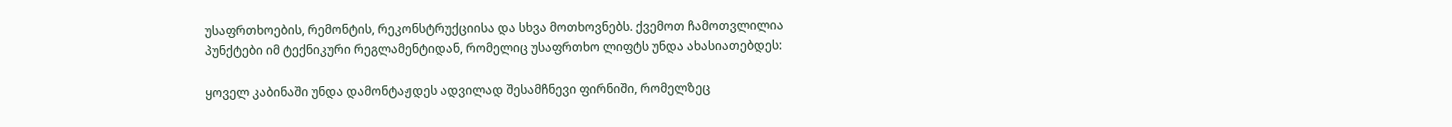უსაფრთხოების, რემონტის, რეკონსტრუქციისა და სხვა მოთხოვნებს. ქვემოთ ჩამოთვლილია პუნქტები იმ ტექნიკური რეგლამენტიდან, რომელიც უსაფრთხო ლიფტს უნდა ახასიათებდეს:

ყოველ კაბინაში უნდა დამონტაჟდეს ადვილად შესამჩნევი ფირნიში, რომელზეც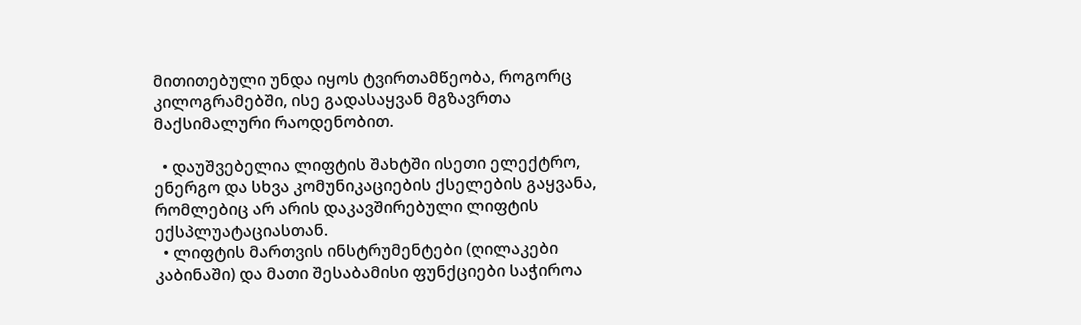მითითებული უნდა იყოს ტვირთამწეობა, როგორც კილოგრამებში, ისე გადასაყვან მგზავრთა მაქსიმალური რაოდენობით.

  • დაუშვებელია ლიფტის შახტში ისეთი ელექტრო, ენერგო და სხვა კომუნიკაციების ქსელების გაყვანა, რომლებიც არ არის დაკავშირებული ლიფტის ექსპლუატაციასთან.
  • ლიფტის მართვის ინსტრუმენტები (ღილაკები კაბინაში) და მათი შესაბამისი ფუნქციები საჭიროა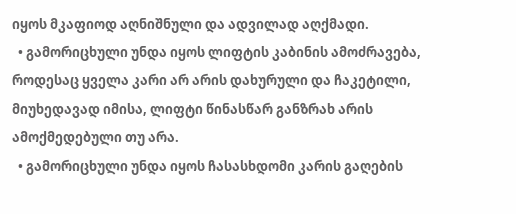იყოს მკაფიოდ აღნიშნული და ადვილად აღქმადი.
  • გამორიცხული უნდა იყოს ლიფტის კაბინის ამოძრავება, როდესაც ყველა კარი არ არის დახურული და ჩაკეტილი, მიუხედავად იმისა, ლიფტი წინასწარ განზრახ არის ამოქმედებული თუ არა.
  • გამორიცხული უნდა იყოს ჩასასხდომი კარის გაღების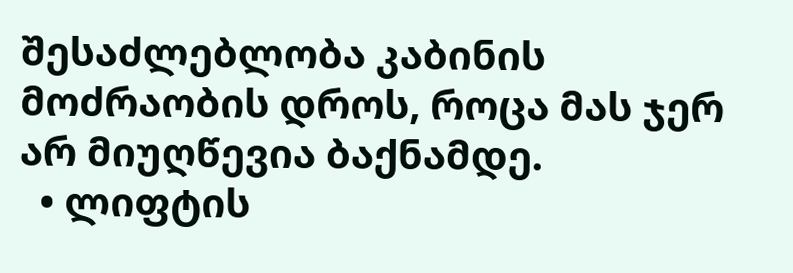შესაძლებლობა კაბინის მოძრაობის დროს, როცა მას ჯერ არ მიუღწევია ბაქნამდე.
  • ლიფტის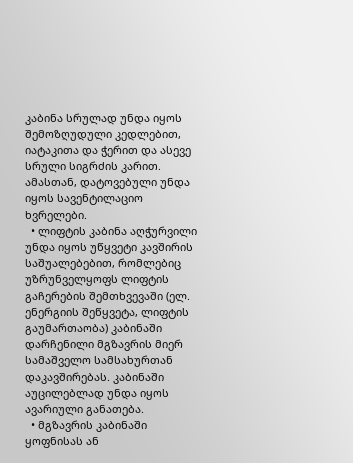კაბინა სრულად უნდა იყოს შემოზღუდული კედლებით, იატაკითა და ჭერით და ასევე სრული სიგრძის კარით. ამასთან, დატოვებული უნდა იყოს სავენტილაციო ხვრელები.
  • ლიფტის კაბინა აღჭურვილი უნდა იყოს უწყვეტი კავშირის საშუალებებით, რომლებიც უზრუნველყოფს ლიფტის გაჩერების შემთხვევაში (ელ. ენერგიის შეწყვეტა, ლიფტის გაუმართაობა) კაბინაში დარჩენილი მგზავრის მიერ სამაშველო სამსახურთან დაკავშირებას. კაბინაში აუცილებლად უნდა იყოს ავარიული განათება.
  • მგზავრის კაბინაში ყოფნისას ან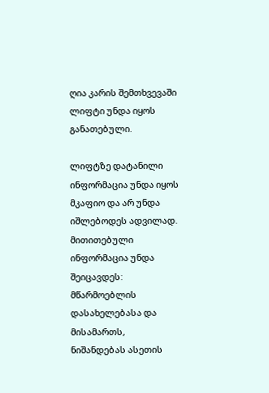ღია კარის შემთხვევაში ლიფტი უნდა იყოს განათებული.

ლიფტზე დატანილი ინფორმაცია უნდა იყოს მკაფიო და არ უნდა იშლებოდეს ადვილად. მითითებული ინფორმაცია უნდა შეიცავდეს: მწარმოებლის დასახელებასა და მისამართს, ნიშანდებას ასეთის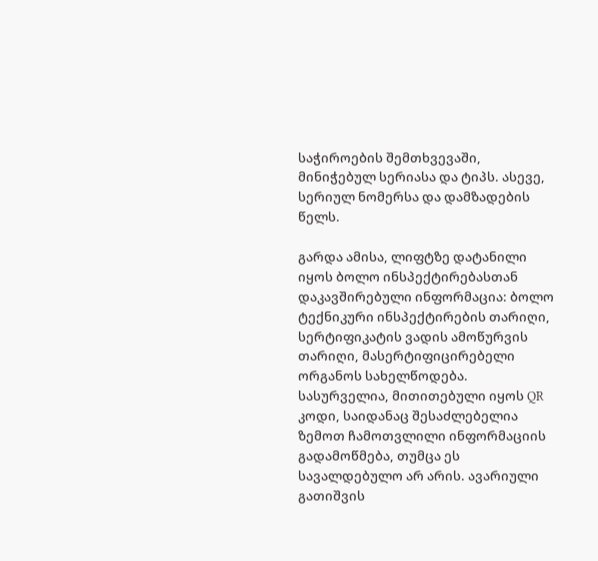საჭიროების შემთხვევაში, მინიჭებულ სერიასა და ტიპს. ასევე, სერიულ ნომერსა და დამზადების წელს.

გარდა ამისა, ლიფტზე დატანილი იყოს ბოლო ინსპექტირებასთან დაკავშირებული ინფორმაცია: ბოლო ტექნიკური ინსპექტირების თარიღი, სერტიფიკატის ვადის ამოწურვის თარიღი, მასერტიფიცირებელი ორგანოს სახელწოდება. სასურველია, მითითებული იყოს QR კოდი, საიდანაც შესაძლებელია ზემოთ ჩამოთვლილი ინფორმაციის გადამოწმება, თუმცა ეს სავალდებულო არ არის. ავარიული გათიშვის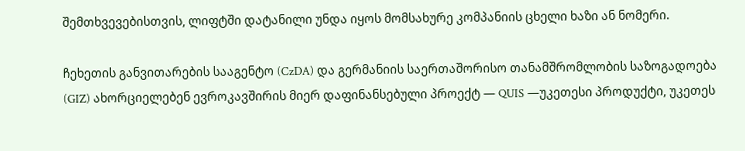შემთხვევებისთვის, ლიფტში დატანილი უნდა იყოს მომსახურე კომპანიის ცხელი ხაზი ან ნომერი.

ჩეხეთის განვითარების სააგენტო (CzDA) და გერმანიის საერთაშორისო თანამშრომლობის საზოგადოება (GIZ) ახორციელებენ ევროკავშირის მიერ დაფინანსებული პროექტ — QUIS —უკეთესი პროდუქტი, უკეთეს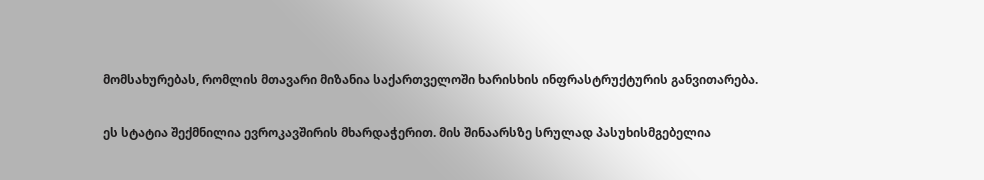მომსახურებას, რომლის მთავარი მიზანია საქართველოში ხარისხის ინფრასტრუქტურის განვითარება.

ეს სტატია შექმნილია ევროკავშირის მხარდაჭერით. მის შინაარსზე სრულად პასუხისმგებელია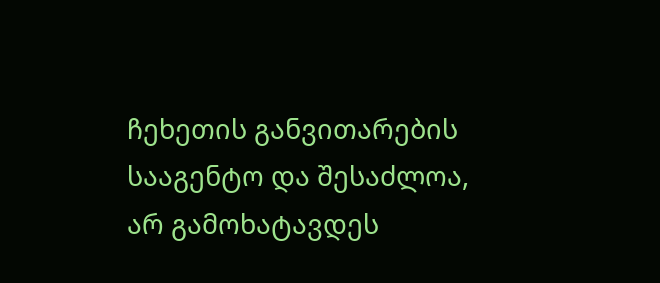ჩეხეთის განვითარების სააგენტო და შესაძლოა, არ გამოხატავდეს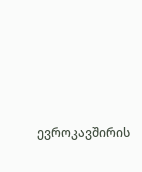ევროკავშირის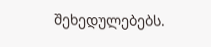შეხედულებებს.